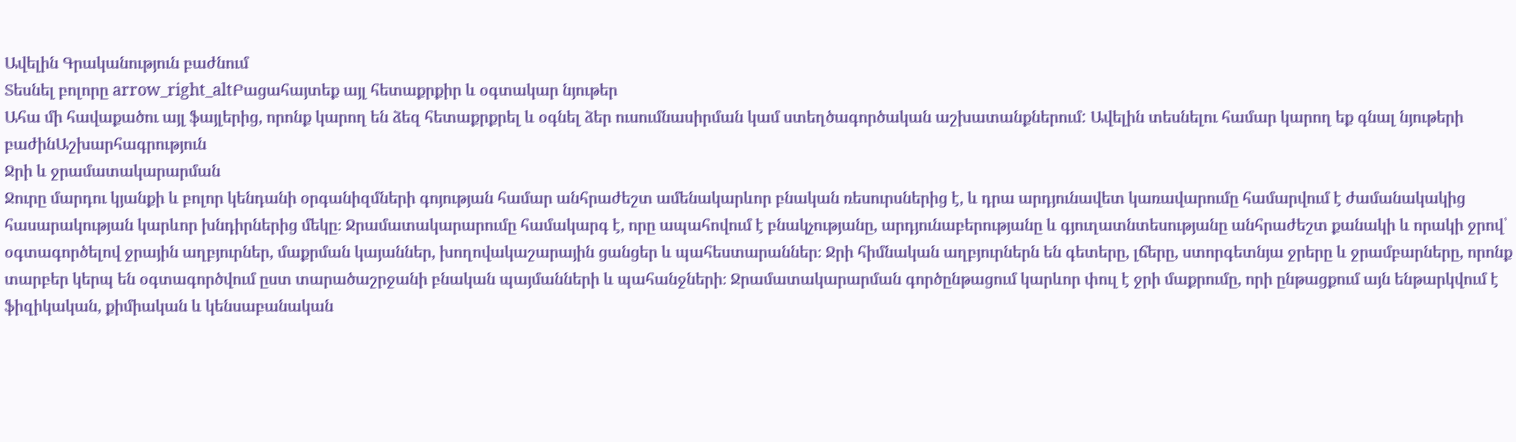Ավելին Գրականություն բաժնում
Տեսնել բոլորը arrow_right_altԲացահայտեք այլ հետաքրքիր և օգտակար նյութեր
Ահա մի հավաքածու այլ ֆայլերից, որոնք կարող են ձեզ հետաքրքրել և օգնել ձեր ուսումնասիրման կամ ստեղծագործական աշխատանքներում: Ավելին տեսնելու համար կարող եք գնալ նյութերի բաժինԱշխարհագրություն
Ջրի և ջրամատակարարման
Ջուրը մարդու կյանքի և բոլոր կենդանի օրգանիզմների գոյության համար անհրաժեշտ ամենակարևոր բնական ռեսուրսներից է, և դրա արդյունավետ կառավարումը համարվում է ժամանակակից հասարակության կարևոր խնդիրներից մեկը։ Ջրամատակարարումը համակարգ է, որը ապահովում է բնակչությանը, արդյունաբերությանը և գյուղատնտեսությանը անհրաժեշտ քանակի և որակի ջրով՝ օգտագործելով ջրային աղբյուրներ, մաքրման կայաններ, խողովակաշարային ցանցեր և պահեստարաններ։ Ջրի հիմնական աղբյուրներն են գետերը, լճերը, ստորգետնյա ջրերը և ջրամբարները, որոնք տարբեր կերպ են օգտագործվում ըստ տարածաշրջանի բնական պայմանների և պահանջների։ Ջրամատակարարման գործընթացում կարևոր փուլ է ջրի մաքրումը, որի ընթացքում այն ենթարկվում է ֆիզիկական, քիմիական և կենսաբանական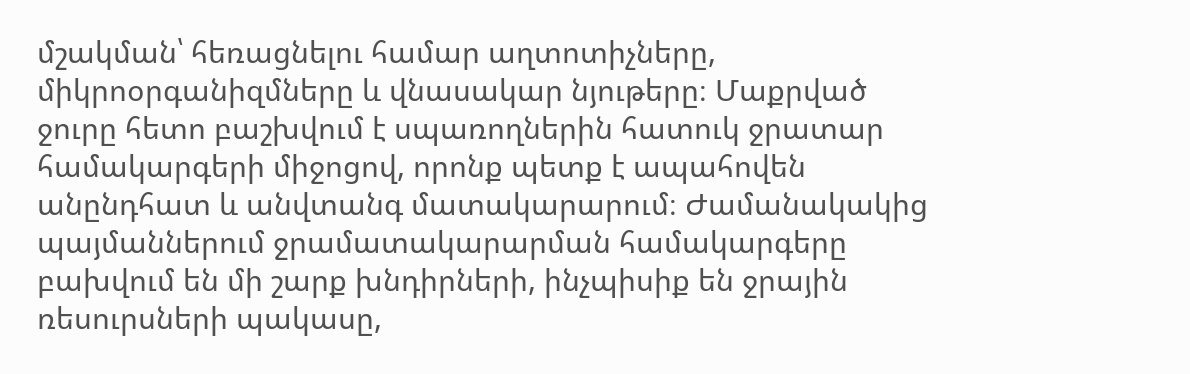մշակման՝ հեռացնելու համար աղտոտիչները, միկրոօրգանիզմները և վնասակար նյութերը։ Մաքրված ջուրը հետո բաշխվում է սպառողներին հատուկ ջրատար համակարգերի միջոցով, որոնք պետք է ապահովեն անընդհատ և անվտանգ մատակարարում։ Ժամանակակից պայմաններում ջրամատակարարման համակարգերը բախվում են մի շարք խնդիրների, ինչպիսիք են ջրային ռեսուրսների պակասը,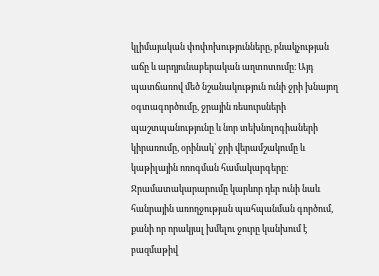կլիմայական փոփոխությունները, բնակչության աճը և արդյունաբերական աղտոտումը։ Այդ պատճառով մեծ նշանակություն ունի ջրի խնայող օգտագործումը, ջրային ռեսուրսների պաշտպանությունը և նոր տեխնոլոգիաների կիրառումը, օրինակ՝ ջրի վերամշակումը և կաթիլային ոռոգման համակարգերը։ Ջրամատակարարումը կարևոր դեր ունի նաև հանրային առողջության պահպանման գործում, քանի որ որակյալ խմելու ջուրը կանխում է բազմաթիվ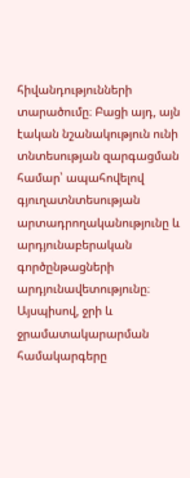հիվանդությունների տարածումը։ Բացի այդ, այն էական նշանակություն ունի տնտեսության զարգացման համար՝ ապահովելով գյուղատնտեսության արտադրողականությունը և արդյունաբերական գործընթացների արդյունավետությունը։ Այսպիսով, ջրի և ջրամատակարարման համակարգերը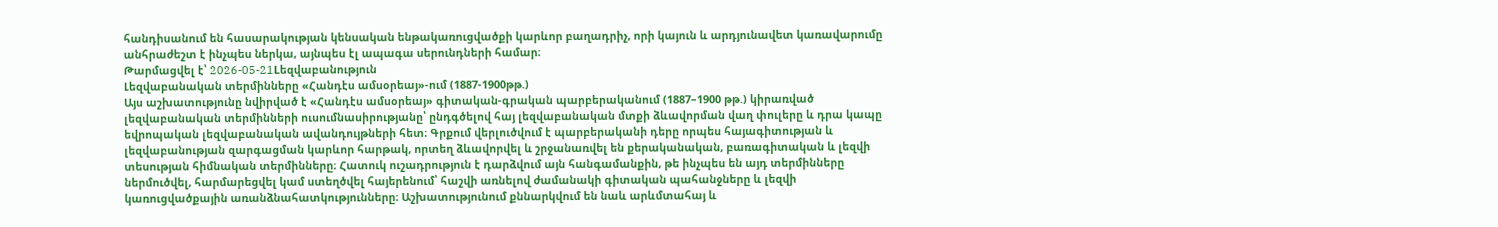հանդիսանում են հասարակության կենսական ենթակառուցվածքի կարևոր բաղադրիչ, որի կայուն և արդյունավետ կառավարումը անհրաժեշտ է ինչպես ներկա, այնպես էլ ապագա սերունդների համար։
Թարմացվել է՝ 2026-05-21Lեզվաբանություն
Լեզվաբանական տերմինները «Հանդէս ամսօրեայ»-ում (1887-1900թթ.)
Այս աշխատությունը նվիրված է «Հանդէս ամսօրեայ» գիտական-գրական պարբերականում (1887–1900 թթ.) կիրառված լեզվաբանական տերմինների ուսումնասիրությանը՝ ընդգծելով հայ լեզվաբանական մտքի ձևավորման վաղ փուլերը և դրա կապը եվրոպական լեզվաբանական ավանդույթների հետ։ Գրքում վերլուծվում է պարբերականի դերը որպես հայագիտության և լեզվաբանության զարգացման կարևոր հարթակ, որտեղ ձևավորվել և շրջանառվել են քերականական, բառագիտական և լեզվի տեսության հիմնական տերմինները։ Հատուկ ուշադրություն է դարձվում այն հանգամանքին, թե ինչպես են այդ տերմինները ներմուծվել, հարմարեցվել կամ ստեղծվել հայերենում՝ հաշվի առնելով ժամանակի գիտական պահանջները և լեզվի կառուցվածքային առանձնահատկությունները։ Աշխատությունում քննարկվում են նաև արևմտահայ և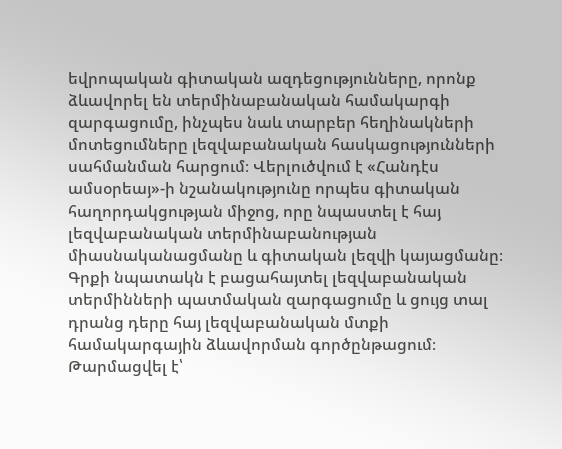եվրոպական գիտական ազդեցությունները, որոնք ձևավորել են տերմինաբանական համակարգի զարգացումը, ինչպես նաև տարբեր հեղինակների մոտեցումները լեզվաբանական հասկացությունների սահմանման հարցում։ Վերլուծվում է «Հանդէս ամսօրեայ»-ի նշանակությունը որպես գիտական հաղորդակցության միջոց, որը նպաստել է հայ լեզվաբանական տերմինաբանության միասնականացմանը և գիտական լեզվի կայացմանը։ Գրքի նպատակն է բացահայտել լեզվաբանական տերմինների պատմական զարգացումը և ցույց տալ դրանց դերը հայ լեզվաբանական մտքի համակարգային ձևավորման գործընթացում։
Թարմացվել է՝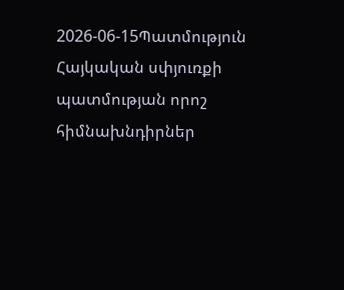2026-06-15Պատմություն
Հայկական սփյուռքի պատմության որոշ հիմնախնդիրներ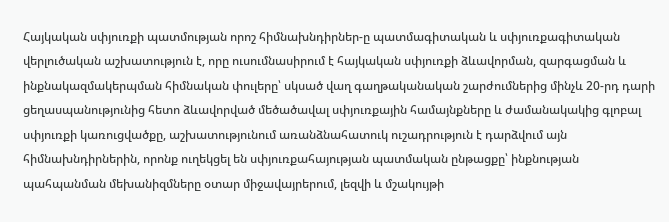Հայկական սփյուռքի պատմության որոշ հիմնախնդիրներ-ը պատմագիտական և սփյուռքագիտական վերլուծական աշխատություն է, որը ուսումնասիրում է հայկական սփյուռքի ձևավորման, զարգացման և ինքնակազմակերպման հիմնական փուլերը՝ սկսած վաղ գաղթականական շարժումներից մինչև 20-րդ դարի ցեղասպանությունից հետո ձևավորված մեծածավալ սփյուռքային համայնքները և ժամանակակից գլոբալ սփյուռքի կառուցվածքը, աշխատությունում առանձնահատուկ ուշադրություն է դարձվում այն հիմնախնդիրներին, որոնք ուղեկցել են սփյուռքահայության պատմական ընթացքը՝ ինքնության պահպանման մեխանիզմները օտար միջավայրերում, լեզվի և մշակույթի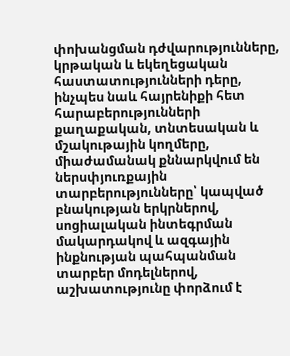փոխանցման դժվարությունները, կրթական և եկեղեցական հաստատությունների դերը, ինչպես նաև հայրենիքի հետ հարաբերությունների քաղաքական, տնտեսական և մշակութային կողմերը, միաժամանակ քննարկվում են ներսփյուռքային տարբերությունները՝ կապված բնակության երկրներով, սոցիալական ինտեգրման մակարդակով և ազգային ինքնության պահպանման տարբեր մոդելներով, աշխատությունը փորձում է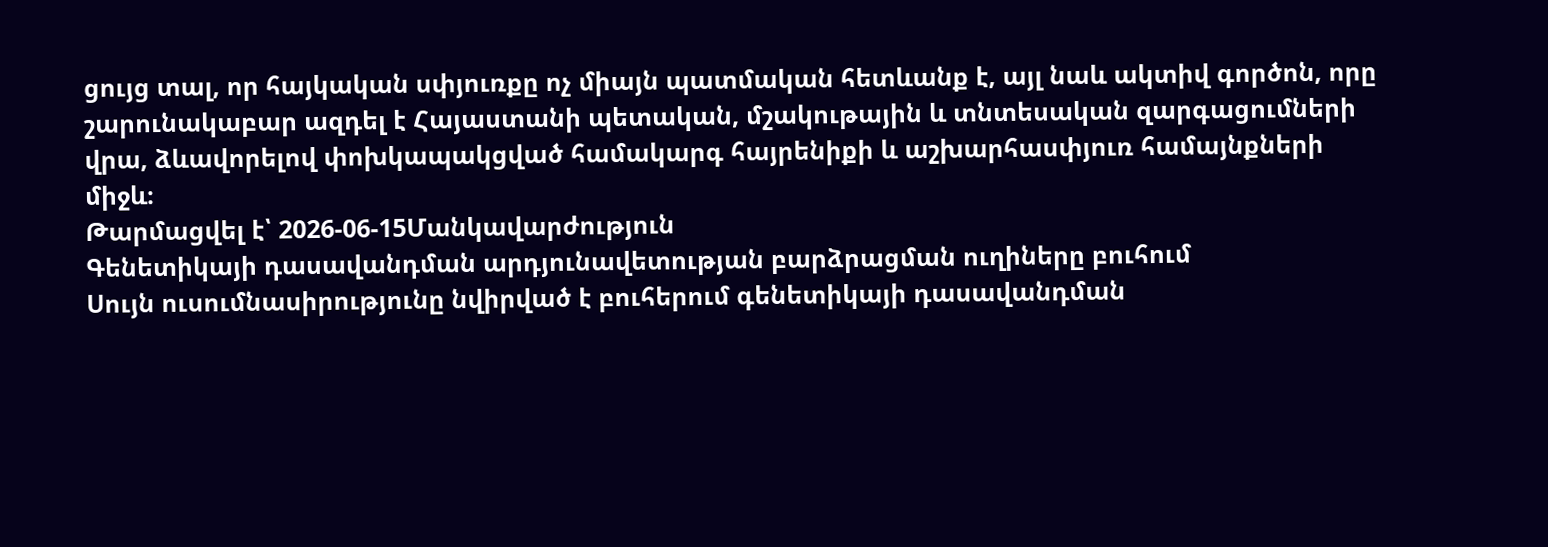ցույց տալ, որ հայկական սփյուռքը ոչ միայն պատմական հետևանք է, այլ նաև ակտիվ գործոն, որը շարունակաբար ազդել է Հայաստանի պետական, մշակութային և տնտեսական զարգացումների վրա, ձևավորելով փոխկապակցված համակարգ հայրենիքի և աշխարհասփյուռ համայնքների միջև։
Թարմացվել է՝ 2026-06-15Մանկավարժություն
Գենետիկայի դասավանդման արդյունավետության բարձրացման ուղիները բուհում
Սույն ուսումնասիրությունը նվիրված է բուհերում գենետիկայի դասավանդման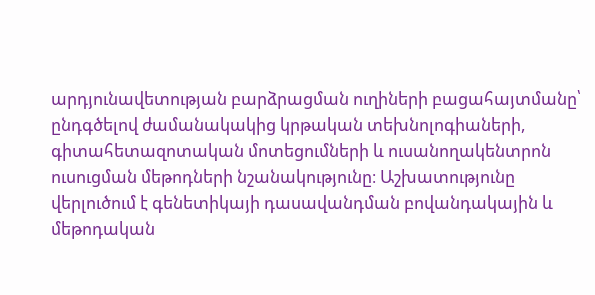արդյունավետության բարձրացման ուղիների բացահայտմանը՝ ընդգծելով ժամանակակից կրթական տեխնոլոգիաների, գիտահետազոտական մոտեցումների և ուսանողակենտրոն ուսուցման մեթոդների նշանակությունը։ Աշխատությունը վերլուծում է գենետիկայի դասավանդման բովանդակային և մեթոդական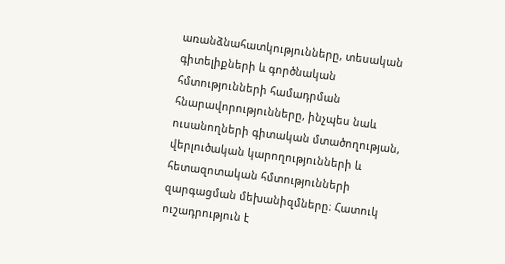առանձնահատկությունները, տեսական գիտելիքների և գործնական հմտությունների համադրման հնարավորությունները, ինչպես նաև ուսանողների գիտական մտածողության, վերլուծական կարողությունների և հետազոտական հմտությունների զարգացման մեխանիզմները։ Հատուկ ուշադրություն է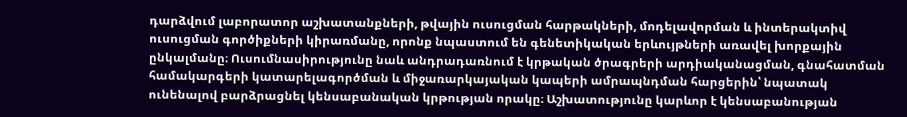դարձվում լաբորատոր աշխատանքների, թվային ուսուցման հարթակների, մոդելավորման և ինտերակտիվ ուսուցման գործիքների կիրառմանը, որոնք նպաստում են գենետիկական երևույթների առավել խորքային ընկալմանը։ Ուսումնասիրությունը նաև անդրադառնում է կրթական ծրագրերի արդիականացման, գնահատման համակարգերի կատարելագործման և միջառարկայական կապերի ամրապնդման հարցերին՝ նպատակ ունենալով բարձրացնել կենսաբանական կրթության որակը։ Աշխատությունը կարևոր է կենսաբանության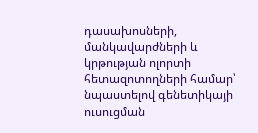դասախոսների, մանկավարժների և կրթության ոլորտի հետազոտողների համար՝ նպաստելով գենետիկայի ուսուցման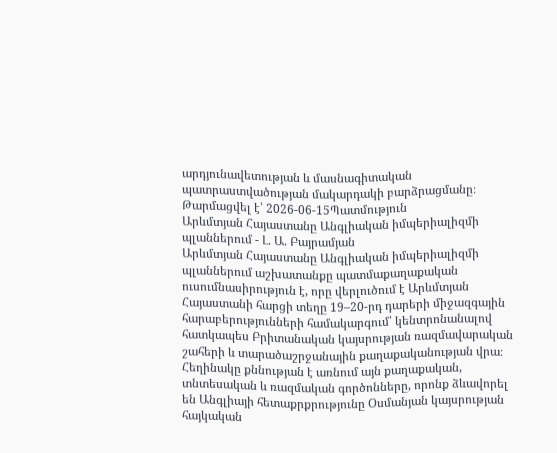արդյունավետության և մասնագիտական պատրաստվածության մակարդակի բարձրացմանը։
Թարմացվել է՝ 2026-06-15Պատմություն
Արևմտյան Հայաստանը Անգլիական իմպերիալիզմի պլաններում - Լ. Ա. Բայրամյան
Արևմտյան Հայաստանը Անգլիական իմպերիալիզմի պլաններում աշխատանքը պատմաքաղաքական ուսումնասիրություն է, որը վերլուծում է Արևմտյան Հայաստանի հարցի տեղը 19–20-րդ դարերի միջազգային հարաբերությունների համակարգում՝ կենտրոնանալով հատկապես Բրիտանական կայսրության ռազմավարական շահերի և տարածաշրջանային քաղաքականության վրա։ Հեղինակը քննության է առնում այն քաղաքական, տնտեսական և ռազմական գործոնները, որոնք ձևավորել են Անգլիայի հետաքրքրությունը Օսմանյան կայսրության հայկական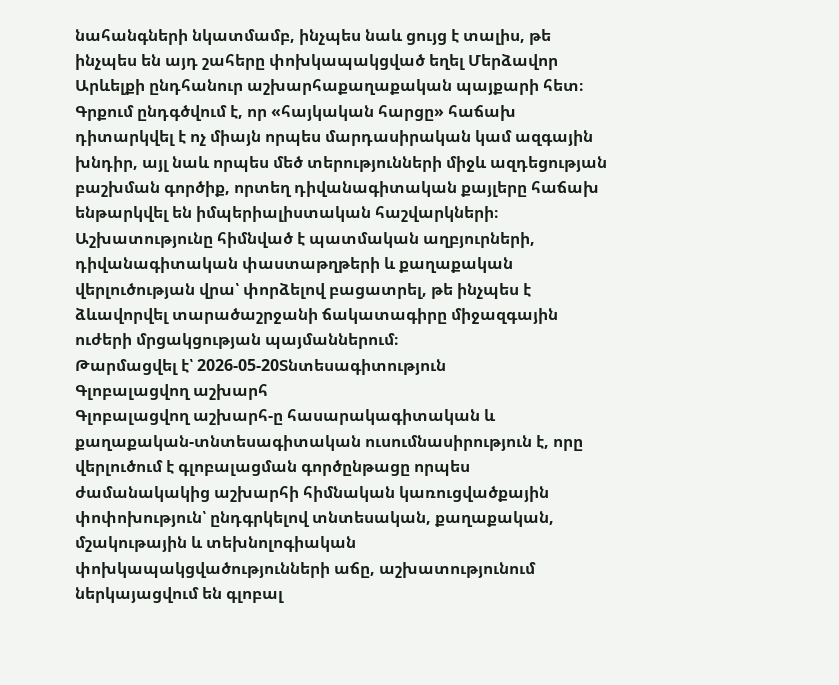նահանգների նկատմամբ, ինչպես նաև ցույց է տալիս, թե ինչպես են այդ շահերը փոխկապակցված եղել Մերձավոր Արևելքի ընդհանուր աշխարհաքաղաքական պայքարի հետ։ Գրքում ընդգծվում է, որ «հայկական հարցը» հաճախ դիտարկվել է ոչ միայն որպես մարդասիրական կամ ազգային խնդիր, այլ նաև որպես մեծ տերությունների միջև ազդեցության բաշխման գործիք, որտեղ դիվանագիտական քայլերը հաճախ ենթարկվել են իմպերիալիստական հաշվարկների։ Աշխատությունը հիմնված է պատմական աղբյուրների, դիվանագիտական փաստաթղթերի և քաղաքական վերլուծության վրա՝ փորձելով բացատրել, թե ինչպես է ձևավորվել տարածաշրջանի ճակատագիրը միջազգային ուժերի մրցակցության պայմաններում։
Թարմացվել է՝ 2026-05-20Տնտեսագիտություն
Գլոբալացվող աշխարհ
Գլոբալացվող աշխարհ-ը հասարակագիտական և քաղաքական-տնտեսագիտական ուսումնասիրություն է, որը վերլուծում է գլոբալացման գործընթացը որպես ժամանակակից աշխարհի հիմնական կառուցվածքային փոփոխություն՝ ընդգրկելով տնտեսական, քաղաքական, մշակութային և տեխնոլոգիական փոխկապակցվածությունների աճը, աշխատությունում ներկայացվում են գլոբալ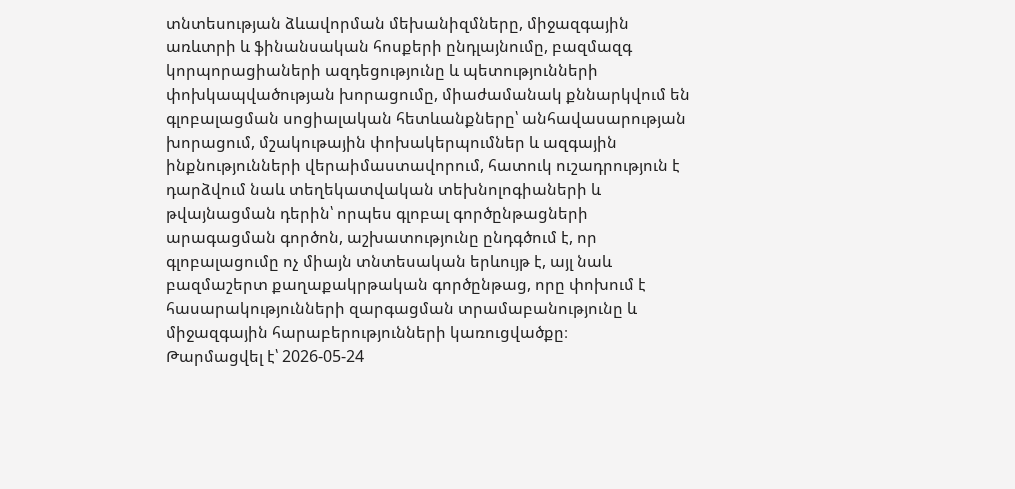տնտեսության ձևավորման մեխանիզմները, միջազգային առևտրի և ֆինանսական հոսքերի ընդլայնումը, բազմազգ կորպորացիաների ազդեցությունը և պետությունների փոխկապվածության խորացումը, միաժամանակ քննարկվում են գլոբալացման սոցիալական հետևանքները՝ անհավասարության խորացում, մշակութային փոխակերպումներ և ազգային ինքնությունների վերաիմաստավորում, հատուկ ուշադրություն է դարձվում նաև տեղեկատվական տեխնոլոգիաների և թվայնացման դերին՝ որպես գլոբալ գործընթացների արագացման գործոն, աշխատությունը ընդգծում է, որ գլոբալացումը ոչ միայն տնտեսական երևույթ է, այլ նաև բազմաշերտ քաղաքակրթական գործընթաց, որը փոխում է հասարակությունների զարգացման տրամաբանությունը և միջազգային հարաբերությունների կառուցվածքը։
Թարմացվել է՝ 2026-05-24